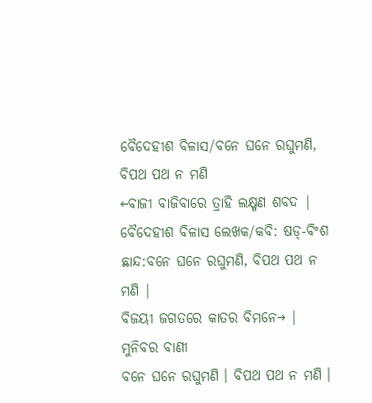ବୈଦେହୀଶ ବିଳାସ/ବନେ ଘନେ ରଘୁମଣି, ବିପଥ ପଥ ନ ମଣି
←ବାଜୀ ବାଜିବାରେ ତ୍ରାହି ଲକ୍ଷ୍ମଣ ଶବଦ | ବୈଦେହୀଶ ବିଳାସ ଲେଖକ/କବି: ଷଡ୍-ବିଂଶ ଛାନ୍ଦ:ବନେ ଘନେ ରଘୁମଣି, ବିପଥ ପଥ ନ ମଣି |
ବିଜୟୀ ଜଗତରେ କାତର ବିମନେ→ |
ମୁନିବର ବାଣୀ
ବନେ ଘନେ ରଘୁମଣି । ବିପଥ ପଥ ନ ମଣି ।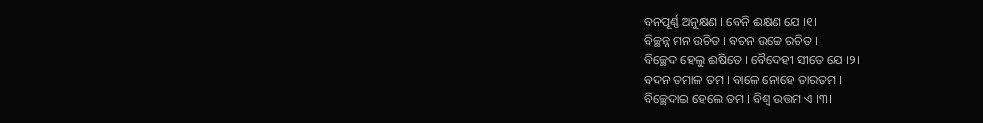ବନପୂର୍ଣ୍ଣ ଅନୁକ୍ଷଣ । ବେନି ଈକ୍ଷଣ ଯେ ।୧।
ବିଚ୍ଛନ୍ନ ମନ ଉଚିତ । ବଚନ ଉଚ୍ଚେ ରଚିତ ।
ବିଚ୍ଛେଦ ହେଲୁ ଈଷିତେ । ବୈଦେହୀ ସୀତେ ଯେ ।୨।
ବଦନ ତମାଳ ତମ । ବାଳେ ନୋହେ ତାରତମ ।
ବିଚ୍ଛେଦାଇ ହେଲେ ତମ । ବିଶ୍ବ ଉତ୍ତମ ଏ ।୩।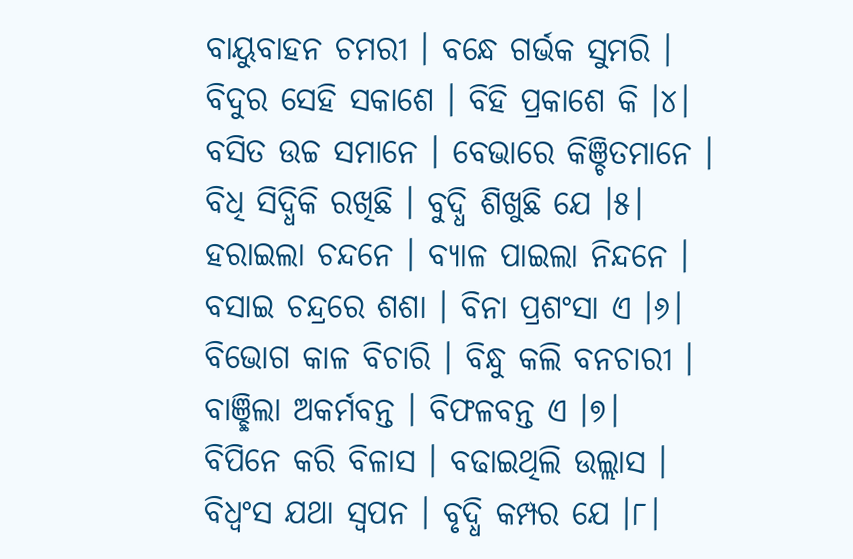ବାୟୁବାହନ ଚମରୀ । ବନ୍ଧେ ଗର୍ଭକ ସୁମରି ।
ବିଦୁର ସେହି ସକାଶେ । ବିହି ପ୍ରକାଶେ କି ।୪।
ବସିତ ଉଚ୍ଚ ସମାନେ । ବେଭାରେ କିଞ୍ଚିତମାନେ ।
ବିଧି ସିଦ୍ଧିକି ରଖିଛି । ବୁଦ୍ଧି ଶିଖୁଛି ଯେ ।୫।
ହରାଇଲା ଚନ୍ଦନେ । ବ୍ୟାଳ ପାଇଲା ନିନ୍ଦନେ ।
ବସାଇ ଚନ୍ଦ୍ରରେ ଶଶା । ବିନା ପ୍ରଶଂସା ଏ ।୬।
ବିଭୋଗ କାଳ ବିଚାରି । ବିନ୍ଧୁ କଲି ବନଚାରୀ ।
ବାଞ୍ଛିଲା ଅକର୍ମବନ୍ତ । ବିଫଳବନ୍ତ ଏ ।୭।
ବିପିନେ କରି ବିଳାସ । ବଢାଇଥିଲି ଉଲ୍ଲାସ ।
ବିଧ୍ୱଂସ ଯଥା ସ୍ୱପନ । ବୃଦ୍ଧି କମ୍ପର ଯେ ।୮।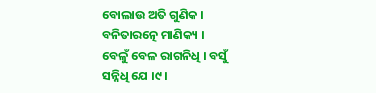ବୋଲାଉ ଅତି ଗୁଣିକ । ବନିତାରତ୍ନେ ମାଣିକ୍ୟ ।
ବେଳୁଁ ବେଳ ରାଗନିଧି । ବସୁଁ ସନ୍ନିଧି ଯେ ।୯।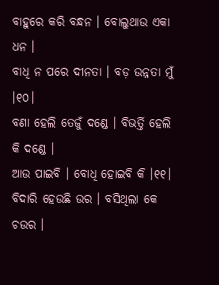ବାହୁରେ କରି ବନ୍ଧନ । ବୋଲୁଥାଉ ଏକା ଧନ ।
ବାଧି ନ ପରେ ଦୀନତା । ବଡ଼ ଉନ୍ନତା ମୁଁ ।୧୦।
ବଣା ହେଲି ତେଜୁଁ ଦଣ୍ଡେ । ବିଭର୍ତ୍ତି ହେଲି କି ଦଣ୍ଡେ ।
ଆଉ ପାଇବି । ବୋଧି ହୋଇବି କି ।୧୧।
ବିଦାରି ହେଉଛି ଉର । ବସିଥିଲା କେ ଚଉର ।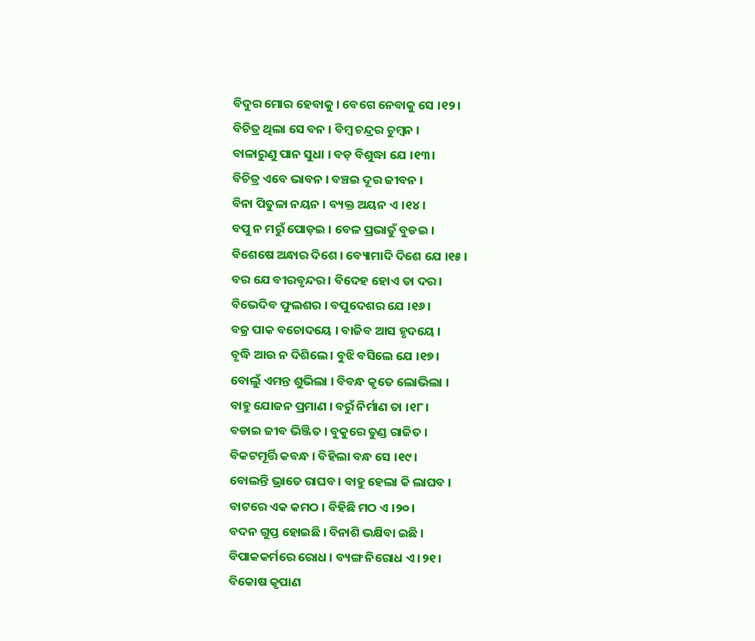ବିଦୁର ମୋର ହେବାକୁ । ବେଗେ ନେବାକୁ ସେ ।୧୨।
ବିଚିତ୍ର ଥିଲା ସେ ବନ । ବିମ୍ବ ଚନ୍ଦ୍ରର ଚୁମ୍ବନ ।
ବାଳାରୁଣୁ ପାନ ସୁଧା । ବଡ଼ ବିଶୁଦ୍ଧା ଯେ ।୧୩।
ବିଚିତ୍ର ଏବେ ଭାବନ । ବଞ୍ଚଇ ଦୂର ଜୀବନ ।
ବିନା ପିତୁଳା ନୟନ । ବ୍ୟକ୍ତ ଅୟନ ଏ ।୧୪।
ବପୁ ନ ମରୁଁ ପୋଡ଼ଇ । ବେଳ ପ୍ରଭାତୁଁ ବୁଡଇ ।
ବିଶେଷେ ଅନ୍ଧାର ଦିଶେ । ବ୍ୟୋମାଦି ଦିଶେ ଯେ ।୧୫।
ବର ଯେ ବୀରବୃନ୍ଦର । ବିଦେହ ହୋଏ ତା ଦର ।
ବିଭେଦିବ ଫୁଲଶର । ବପୁଦେଶର ଯେ ।୧୬।
ବଜ୍ର ପାକ ବଚୋଦୟେ । ବାଜିବ ଆସ ହୃଦୟେ ।
ବୃଦ୍ଧି ଆଉ ନ ଦିଶିଲେ । ବୁଝି ବସିଲେ ଯେ ।୧୭।
ବୋଲୁଁ ଏମନ୍ତ ଶୁଭିଲା । ବିବନ୍ଧ କୃତେ ଲୋଭିଲା ।
ବାହୁ ଯୋଜନ ପ୍ରମାଣ । ବରୁଁ ନିର୍ମାଣ ତା ।୧୮।
ବଡାଇ ଜୀବ ଭିଞ୍ଜିତ । ବୁକୁରେ ତୁଣ୍ଡ ରାଜିତ ।
ବିକଟମୂର୍ତ୍ତି କବନ୍ଧ । ବିହିଲା ବନ୍ଧ ସେ ।୧୯।
ବୋଲନ୍ତି ଭ୍ରାତେ ରାଘବ । ବାହୁ ହେଲା କି ଲାଘବ ।
ବାଟରେ ଏକ କମଠ । ବିହିଛି ମଠ ଏ ।୨୦।
ବଦନ ଗୁପ୍ତ ହୋଇଛି । ବିନାଶି ଭକ୍ଷିବା ଇଛି ।
ବିପାକକର୍ମରେ ରୋଧ । ବ୍ୟଙ୍ଗ ନିରୋଧ ଏ ।୨୧।
ବିକୋଷ କୃପାଣ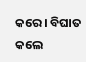କରେ । ବିଘାତ କଲେ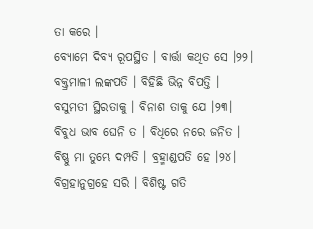ତା କରେ ।
ବ୍ୟୋମେ ଦିବ୍ୟ ରୂପସ୍ଥିତ । ବାର୍ତ୍ତା କଥିତ ସେ ।୨୨।
ବକ୍ତ୍ରମାଳୀ ଲଙ୍କପତି । ବିହିଛି ଭିନ୍ନ ବିପତ୍ତି ।
ବସୁମତୀ ସ୍ଥିରତାକୁ । ବିନାଶ ତାକୁ ଯେ ।୨୩।
ବିବୁଧ ଭାବ ଘେନି ତ । ବିଧିରେ ନରେ ଜନିତ ।
ବିଷ୍ଣୁ ମା ତୁମ୍ଭେ ଦମ୍ପତି । ବ୍ରହ୍ମାଣ୍ଡପତି ହେ ।୨୪।
ବିଗ୍ରହାନୁଗ୍ରହେ ସରି । ବିଶିଷ୍ଟ ଗତି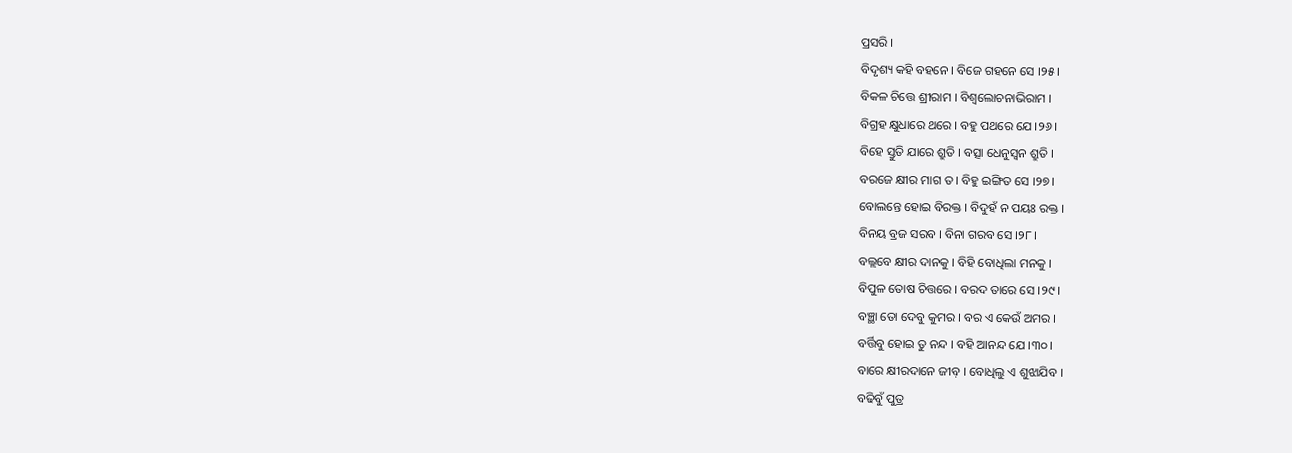ପ୍ରସରି ।
ବିଦୃଶ୍ୟ କହି ବହନେ । ବିଜେ ଗହନେ ସେ ।୨୫।
ବିକଳ ଚିତ୍ତେ ଶ୍ରୀରାମ । ବିଶ୍ୱଲୋଚନାଭିରାମ ।
ବିଗ୍ରହ କ୍ଷୁଧାରେ ଥରେ । ବହୁ ପଥରେ ଯେ ।୨୬।
ବିହେ ସ୍ତୁତି ଯାରେ ଶ୍ରୁତି । ବତ୍ସା ଧେନୁସ୍ୱନ ଶ୍ରୁତି ।
ବରଜେ କ୍ଷୀର ମାଗ ତ । ବିହୁ ଇଙ୍ଗିତ ସେ ।୨୭।
ବୋଲନ୍ତେ ହୋଇ ବିରକ୍ତ । ବିଦୁହଁ ନ ପୟଃ ରକ୍ତ ।
ବିନୟ ବ୍ରଜ ସରବ । ବିନା ଗରବ ସେ ।୨୮।
ବଲ୍ଲବେ କ୍ଷୀର ଦାନକୁ । ବିହି ବୋଧିଲା ମନକୁ ।
ବିପୁଳ ତୋଷ ଚିତ୍ତରେ । ବରଦ ତାରେ ସେ ।୨୯।
ବଞ୍ଛା ତୋ ଦେବୁ କୁମର । ବର ଏ କେଉଁ ଅମର ।
ବର୍ତ୍ତିବୁ ହୋଇ ତୁ ନନ୍ଦ । ବହି ଆନନ୍ଦ ଯେ ।୩୦।
ବାରେ କ୍ଷୀରଦାନେ ଜୀବ଼ । ବୋଧିଲୁ ଏ ଶୁଝାଯିବ ।
ବଢିବୁଁ ପୁତ୍ର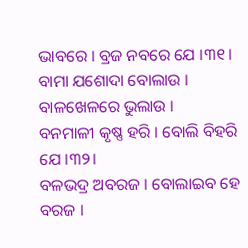ଭାବରେ । ବ୍ରଜ ନବରେ ଯେ ।୩୧।
ବାମା ଯଶୋଦା ବୋଲାଉ । ବାଳଖେଳରେ ଭୁଲାଉ ।
ବନମାଳୀ କୃଷ୍ଣ ହରି । ବୋଲି ବିହରି ଯେ ।୩୨।
ବଳଭଦ୍ର ଅବରଜ । ବୋଲାଇବ ହେ ବରଜ ।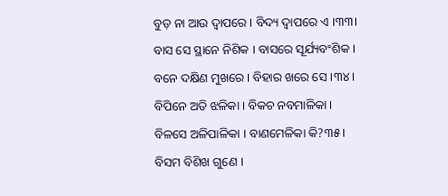ବୁଡ଼ ନା ଆଉ ଦ୍ୱାପରେ । ବିଦ୍ୟ ଦ୍ୱାପରେ ଏ ।୩୩।
ବାସ ସେ ସ୍ଥାନେ ନିଶିକ । ବାସରେ ସୂର୍ଯ୍ୟବଂଶିକ ।
ବନେ ଦକ୍ଷିଣ ମୁଖରେ । ବିହାର ଖରେ ସେ ।୩୪।
ବିପିନେ ଅତି ଝଳିକା । ବିକଚ ନବମାଳିକା ।
ବିଳସେ ଅଳିପାଳିକା । ବାଣମେଳିକା କି?୩୫।
ବିସମ ବିଶିଖ ଗୁଣେ ।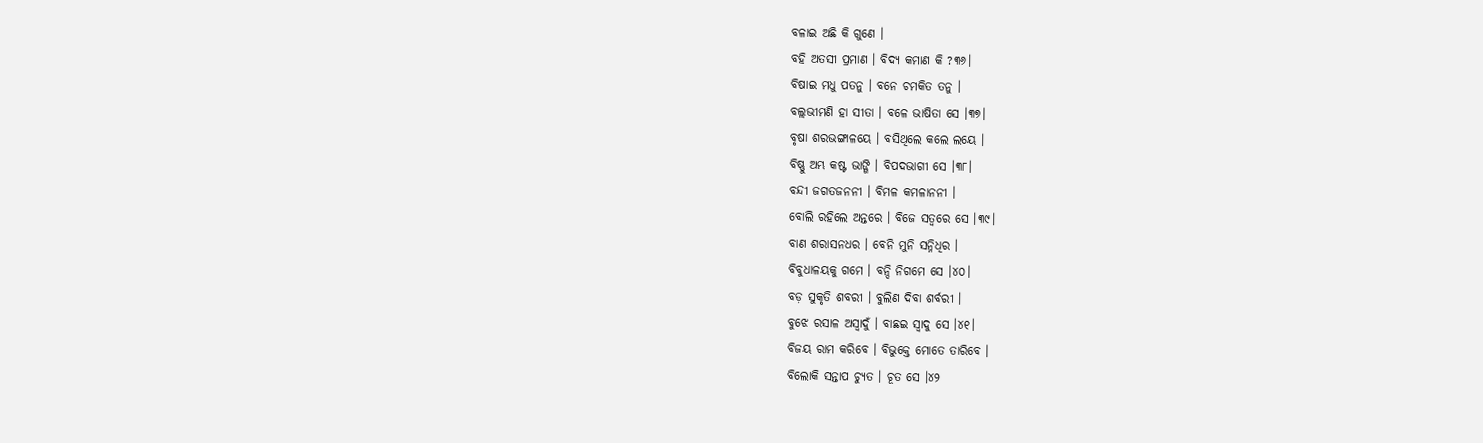ବଳାଇ ଅଛି କି ଗୁଣେ ।
ବହି ଅତସୀ ପ୍ରମାଣ । ବିଦ୍ୟ କମାଣ କି ?୩୬।
ବିଷାଇ ମଧୁ ପତନୁ । ବନେ ଚମକିତ ତନୁ ।
ବଲ୍ଲଭୀମଣି ହା ସୀତା । ବଳେ ଭାଷିତା ସେ ।୩୭।
ବୃଷା ଶରଭଙ୍ଗାଳୟେ । ବସିଥିଲେ କଲେ ଲୟେ ।
ବିଷ୍ଣୁ ଅମ୍ଭ କଷ୍ଟ ଭାଙ୍ଗି । ବିପଦଭାଗୀ ସେ ।୩୮।
ବନ୍ଦୀ ଜଗତଜନନୀ । ବିମଳ କମଳାନନୀ ।
ବୋଲି ରହିଲେ ଅନ୍ତରେ । ବିଜେ ସତ୍ୱରେ ସେ ।୩୯।
ବାଣ ଶରାସନଧର । ବେନି ମୁନି ସନ୍ନିଧିର ।
ବିବୁଧାଳୟକୁ ଗମେ । ବନ୍ଦି ନିଗମେ ସେ ।୪୦।
ବଡ଼ ସୁକୃତି ଶବରୀ । ବୁଲିଣ ଦିବା ଶର୍ବରୀ ।
ବୁଝେ ରସାଳ ଅସ୍ୱାଦୁଁ । ବାଛଇ ସ୍ୱାଦୁ ସେ ।୪୧।
ବିଜୟ ରାମ କରିବେ । ବିଭୁକ୍ତେ ମୋତେ ତାରିବେ ।
ବିଲୋକି ସନ୍ତାପ ଚ୍ୟୁତ । ଚୂତ ସେ ।୪୨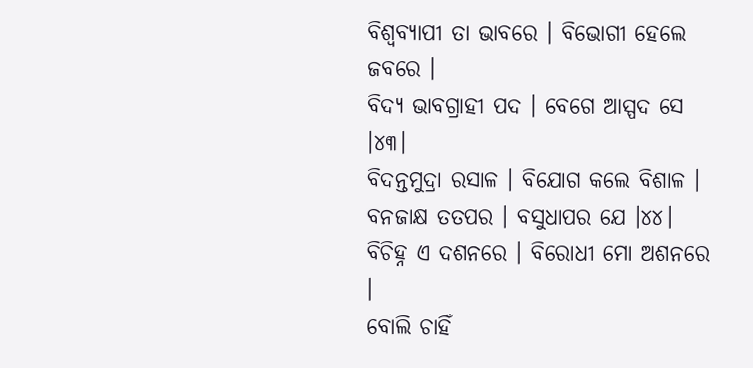ବିଶ୍ୱବ୍ୟାପୀ ତା ଭାବରେ । ବିଭୋଗୀ ହେଲେ ଜବରେ ।
ବିଦ୍ୟ ଭାବଗ୍ରାହୀ ପଦ । ବେଗେ ଆସ୍ପଦ ସେ ।୪୩।
ବିଦନ୍ତମୁଦ୍ରା ରସାଳ । ବିଯୋଗ କଲେ ବିଶାଳ ।
ବନଜାକ୍ଷ ତତପର । ବସୁଧାପର ଯେ ।୪୪।
ବିଚିହ୍ନ ଏ ଦଶନରେ । ବିରୋଧୀ ମୋ ଅଶନରେ ।
ବୋଲି ଚାହିଁ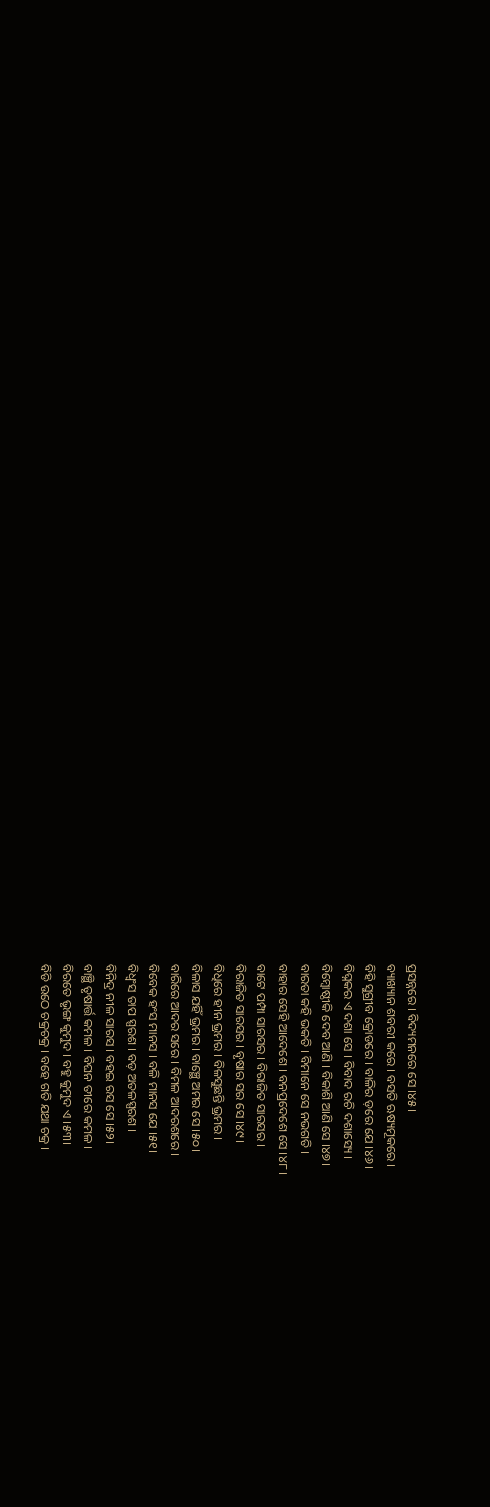ପ୍ରସନ୍ନରେ । ବିଦ୍ୟମନରେ ସେ ।୪୫।
ବ୍ୟାଖ୍ୟାନ ଶବରୀ କରେ । ବସତି ଋଷ୍ୟମୂକରେ ।
ବିହି ସୁଗ୍ରୀବ କ୍ରୋଡରେ । ବାଳିର ଡ଼ରେ ଯେ ।୪୬।
ବିଘ୍ନକର ଏ ଦଶା ସେ । ବିବାଦ ରଚି ଦଶାସ୍ୟେ ।
ବିମ୍ବୋଷ୍ଠୀକି ଦେବ ଆଣି । ବିକାଶି ଆଣି ସେ ।୪୭।
ବାରତା କହି ଭକତି । ବିମାନେ ସେ ନଭଗତି ।
ବାହାର ସେହି ଆଦେଶେ । ବନପ୍ରଦେଶେ ସେ ।୪୮।
ବାଟେ ପମ୍ପା ସାରସର । ବିରାଜିତ ସାରସର ।
ବିରାଜିତ ସାରସର । ବୃଷାର ସର ସେ ।୪୯।
ବିଧିରେ ହୀନ ଭ୍ରମର । ବିଳସୁଛନ୍ତି ଭ୍ରମର ।
ବିଳାସ ଯହିଁ ଭ୍ରମର । ବାଞ୍ଛେ ଅମର ସେ ।୫୦।
ବାରିରେ ଆଦର ସରେ । ବିମଳ ଆଦରଶରେ ।
ବିବେକ ହଂସ ମାନସ । ବଳି ମାନସ ଯେ ।୫୧।
ବିଧ୍ୱଂସ ତାପ ସ୍ପରଶ । ବଡ଼ ଅତଳସ୍ପରଶ ।
ବିନିଦ୍ର ନୀଳ ସାରସ । ବହଇ ରସ ସେ ।୫୨।
ବାଞ୍ଛି ତୃଷାର୍ତ୍ତ କମଳ । ବିଘନ ତୀରେ କମଳ ।
ବିରତେ ଭୃଙ୍ଗ କୁମୁଦ । ବହୁ କୁମୁଦ ଏ ।୫୩।
ବିଡି ଉଠେ ଚକ୍ରଚକ୍ର । ବହେ ଗତି ଯଥା ଚକ୍ର ।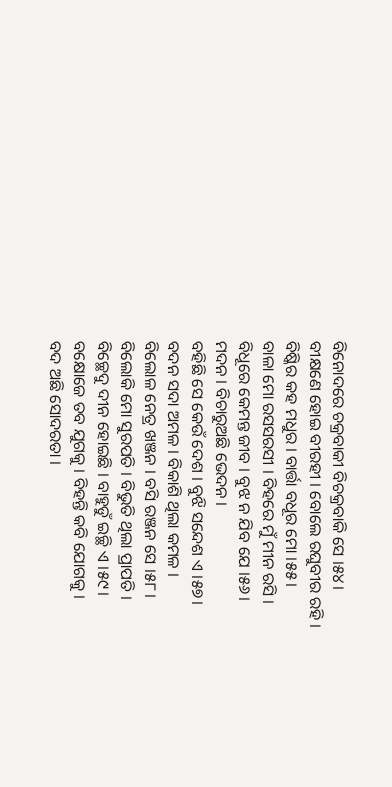ବିନୋଦରେ ଚକ୍ରବାକୀ ବିଚକ୍ରବାକି ସେ ।୫୪।
ବୀକ୍ଷଣେ ହୋଇ ବୀରହୀ । ବୋଲେ ରଘୁବୀର ରହି ।
ବିଷ୍କିର କହ ମଧୁର । ବାର୍ତ୍ତା ବଧୂର ମୋ ।୫୫।
ବାଳା ମୋ ରସସରସୀ । ବିହରେ ମୁଁ ମୀନ ରସି ।
ବିଧୂରେ କେମନ୍ତ ଜୀବ । ବୁଝ ନ ଯିବ ଯେ ।୫୬।
ମଦନ । ବିଚାରୁଅଛି ଭେଦନ ।
ବହିଛି ସେ କେଉଁ ଦେଶ । ବୁଝି ସନ୍ଦେଶ ଏ ।୫୭।
ବଦନ ସଦା ଅମଳ । ବିକାଶି ଥିଲା କମଳ ।
ବିଲୋଳ ନେତ୍ର ଖଞ୍ଜନ । ବସି ରଞ୍ଜନ ସେ ।୫୮।
ବିଲୋକି ମୋ ସୁରପତି । ବିଭୁତି ଥିଲା ପ୍ରାପତି ।
ବିଚ୍ଛେଦୁ ଦୀନ ହୋଇଛି । ବାହୁଡୁଁ ଇଚ୍ଛି ଏ ।୫୯।
ବକ୍ଷୋଜେ ତବ ଯୁଗକୁ । ବିହନ୍ତି କବି ଯୋଗକୁ ।
ବଦ ଅଛି ସୋଦରତା ।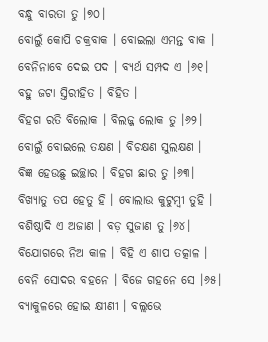ବନ୍ଧୁ ବାରତା ତୁ ।୭୦।
ବୋଲୁଁ କୋପି ଚକ୍ରବାକ । ବୋଇଲା ଏମନ୍ତ ବାକ ।
ବେନିନାବେ ଦେଇ ପଦ । ବ୍ୟର୍ଥ ସମ୍ପଦ ଏ ।୬୧।
ବହୁ ଜଟା ସ୍ତିରୀହିତ । ବିହିତ ।
ବିହଗ ରତି ବିଲୋକ । ବିଲଜ୍ଜ ଲୋକ ତୁ ।୬୨।
ବୋଲୁଁ ବୋଇଲେ ତକ୍ଷଣ । ବିଚକ୍ଷଣ ସୁଲକ୍ଷଣ ।
ବିଜ୍ଞ ହେଉଛୁ ଇଚ୍ଛାର । ବିହଗ ଛାର ତୁ ।୬୩।
ବିଖ୍ୟାତୁ ତପ ହେତୁ ହି । ବୋଲାଉ କୁଟୁମ୍ବୀ ତୁହି ।
ବଶିଷ୍ଠାଦି ଏ ଅଜାଣ । ବଡ଼ ସୁଜାଣ ତୁ ।୬୪।
ବିଯୋଗରେ ନିଅ କାଳ । ବିହି ଏ ଶାପ ତତ୍କାଳ ।
ବେନି ସୋଦର ବହନେ । ବିଜେ ଗହନେ ସେ ।୬୫।
ବ୍ୟାକୁଳରେ ହୋଇ କ୍ଷୀଣୀ । ବଲ୍ଲଭେ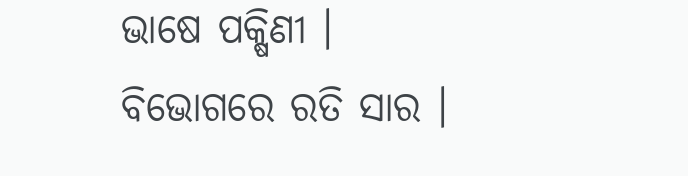ଭାଷେ ପକ୍ଷିଣୀ ।
ବିଭୋଗରେ ରତି ସାର ।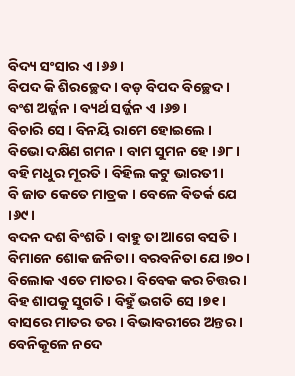ବିଦ୍ୟ ସଂସାର ଏ ।୬୬।
ବିପଦ କି ଶିରଚ୍ଛେଦ । ବଡ଼ ବିପଦ ବିଚ୍ଛେଦ ।
ବଂଶ ଅର୍ଜ୍ଜନ । ବ୍ୟର୍ଥ ସର୍ଜ୍ଜନ ଏ ।୬୭।
ବିଚାରି ସେ । ବିନୟି ରାମେ ହୋଇଲେ ।
ବିଭୋ ଦକ୍ଷିଣ ଗମନ । ବାମ ସୁମନ ହେ ।୬୮।
ବହି ମଧୁର ମୂରତି । ବିହିଲ କଟୁ ଭାରତୀ ।
ବି ଜାତ କେତେ ମାତ୍ରକ । ବେଳେ ବିତର୍କ ଯେ ।୬୯।
ବଦନ ଦଶ ବିଂଶତି । ବାହୁ ତା ଆଗେ ବସତି ।
ବିମାନେ ଶୋକ ଜନିତା । ବରବନିତା ଯେ ।୭୦।
ବିଲୋକ ଏତେ ମାତର । ବିବେକ କର ଚିତ୍ତର ।
ବିହ ଶାପକୁ ସୁଗତି । ବିହୁଁ ଭଗତି ସେ ।୭୧।
ବାସରେ ମାତର ତର । ବିଭାବରୀରେ ଅନ୍ତର ।
ବେନିକୂଳେ ନଦେ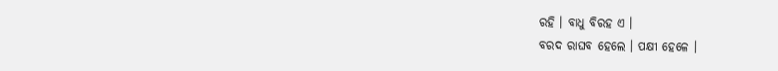ରହି । ବାଧୁ ବିରହ ଏ ।
ବରଦ ରାଘବ ହେଲେ । ପକ୍ଷୀ ହେଳେ ।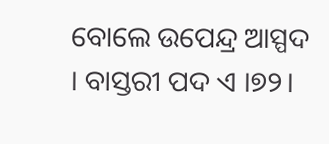ବୋଲେ ଉପେନ୍ଦ୍ର ଆସ୍ପଦ । ବାସ୍ତରୀ ପଦ ଏ ।୭୨।